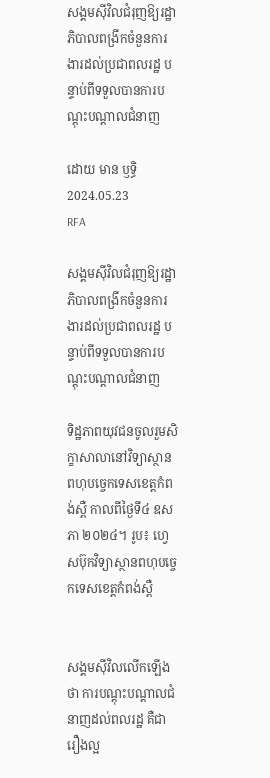សង្គមស៊ីវិលជំរុញឱ្យរដ្ឋាភិបាលពង្រីកចំនួនការងារដល់ប្រជាពលរដ្ឋ បន្ទាប់ពីទទួលបានការបណ្ដុះបណ្ដាលជំនាញ

ដោយ មាន ឫទ្ធិ
2024.05.23
RFA

សង្គមស៊ីវិលជំរុញឱ្យរដ្ឋាភិបាលពង្រីកចំនួនការងារដល់ប្រជាពលរដ្ឋ បន្ទាប់ពីទទួលបានការបណ្ដុះបណ្ដាលជំនាញ

ទិដ្ឋភាពយុវជនចូលរួមសិក្ខាសាលានៅវិទ្យាស្ថានពហុបច្ចេកទេសខេត្តកំពង់ស្ពឺ កាលពីថ្ងៃទី៤ ឧសភា ២០២៤។ រូប៖ ហ្វេសប៊ុកវិទ្យាស្ថានពហុបច្ចេកទេសខេត្តកំពង់ស្ពឺ


សង្គមស៊ីវិលលើកឡើងថា ការបណ្ដុះបណ្ដាលជំនាញដល់ពលរដ្ឋ គឺជារឿងល្អ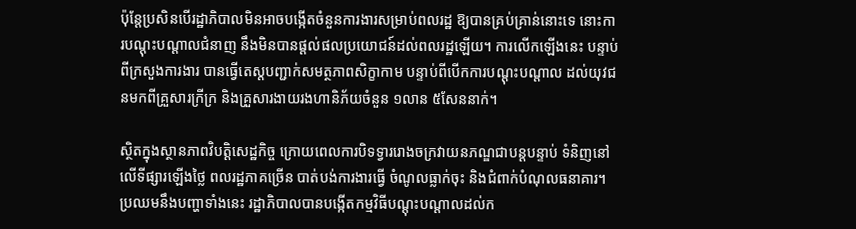ប៉ុន្តែប្រសិនបើរដ្ឋាភិបាលមិនអាចបង្កើតចំនួនការងារសម្រាប់ពលរដ្ឋ ឱ្យបានគ្រប់គ្រាន់នោះទេ នោះការបណ្ដុះបណ្ដាលជំនាញ នឹងមិនបានផ្ដល់ផលប្រយោជន៍ដល់ពលរដ្ឋឡើយ។ ការលើកឡើងនេះ បន្ទាប់ពីក្រសួងការងារ បានធ្វើតេស្តបញ្ជាក់សមត្ថភាពសិក្ខាកាម បន្ទាប់ពីបើកការបណ្ដុះបណ្ដាល ដល់យុវជនមកពីគ្រួសារក្រីក្រ និងគ្រួសារងាយរងហានិភ័យចំនួន ១លាន ៥សែននាក់។

ស្ថិតក្នុងស្ថានភាពវិបត្តិសេដ្ឋកិច្ច ក្រោយពេលការបិទទ្វាររោងចក្រវាយនភណ្ឌជាបន្តបន្ទាប់ ទំនិញនៅលើទីផ្សារឡើងថ្លៃ ពលរដ្ឋភាគច្រើន បាត់បង់ការងារធ្វើ ចំណូលធ្លាក់ចុះ និងជំពាក់បំណុលធនាគារ។ ប្រឈមនឹងបញ្ហាទាំងនេះ រដ្ឋាភិបាលបានបង្កើតកម្មវិធីបណ្ដុះបណ្ដាលដល់ក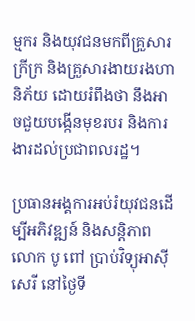ម្មករ និងយុវជនមកពីគ្រួសារក្រីក្រ និងគ្រួសារងាយរងហានិភ័យ ដោយរំពឹងថា នឹងអាចជួយបង្កើនមុខរបរ និងការងារដល់ប្រជាពលរដ្ឋ។

ប្រធានអង្គការអប់រំយុវជនដើម្បីអភិវឌ្ឍន៍ និងសន្តិភាព លោក បូ ពៅ ប្រាប់វិទ្យុអាស៊ីសេរី នៅថ្ងៃទី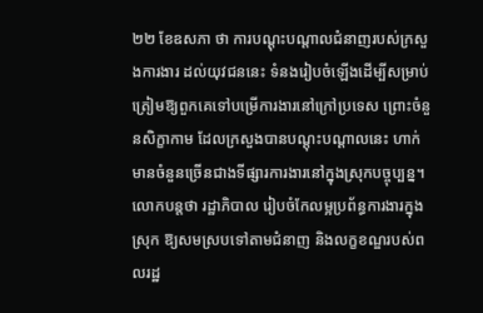២២ ខែឧសភា ថា ការបណ្ដុះបណ្ដាលជំនាញរបស់ក្រសួងការងារ ដល់យុវជននេះ ទំនងរៀបចំឡើងដើម្បីសម្រាប់ត្រៀមឱ្យពួកគេទៅបម្រើការងារនៅក្រៅប្រទេស ព្រោះចំនួនសិក្ខាកាម ដែលក្រសួងបានបណ្ដុះបណ្ដាលនេះ ហាក់មានចំនួនច្រើនជាងទីផ្សារការងារនៅក្នុងស្រុកបច្ចុប្បន្ន។ លោកបន្តថា រដ្ឋាភិបាល រៀបចំកែលម្អប្រព័ន្ធការងារក្នុងស្រុក ឱ្យសមស្របទៅតាមជំនាញ និងលក្ខខណ្ឌរបស់ពលរដ្ឋ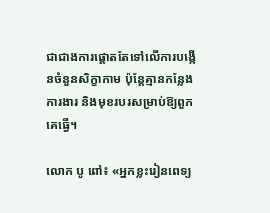ជាជាងការផ្ដោតតែទៅលើការបង្កើនចំនួនសិក្ខាកាម ប៉ុន្តែគ្មានកន្លែងការងារ និងមុខរបរសម្រាប់ឱ្យពួកគេធ្វើ។

លោក បូ ពៅ៖ «អ្នកខ្លះរៀនពេទ្យ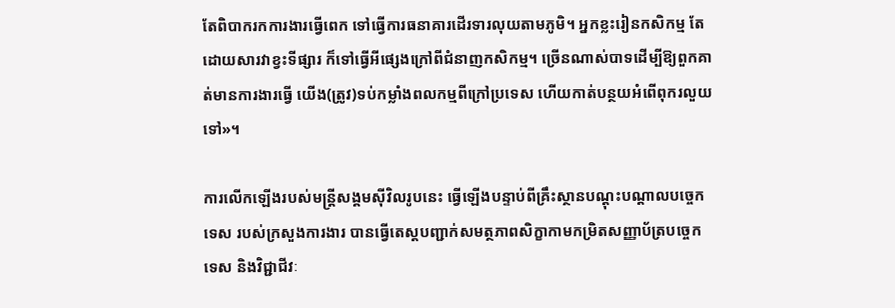តែពិបាករកការងារធ្វើពេក ទៅធ្វើការធនាគារដើរទារលុយតាមភូមិ។ អ្នកខ្លះរៀនកសិកម្ម តែដោយសារវាខ្វះទីផ្សារ ក៏ទៅធ្វើអីផ្សេងក្រៅពីជំនាញកសិកម្ម។ ច្រើនណាស់បាទដើម្បីឱ្យពួកគាត់មានការងារធ្វើ យើង(ត្រូវ)ទប់កម្លាំងពលកម្មពីក្រៅប្រទេស ហើយកាត់បន្ថយអំពើពុករលួយទៅ»។

ការលើកឡើងរបស់មន្ត្រីសង្គមស៊ីវិលរូបនេះ ធ្វើឡើងបន្ទាប់ពីគ្រឹះស្ថានបណ្ដុះបណ្ដាលបច្ចេកទេស របស់ក្រសួងការងារ បានធ្វើតេស្ដបញ្ជាក់សមត្ថភាពសិក្ខាកាមកម្រិតសញ្ញាប័ត្របច្ចេកទេស និងវិជ្ជាជីវៈ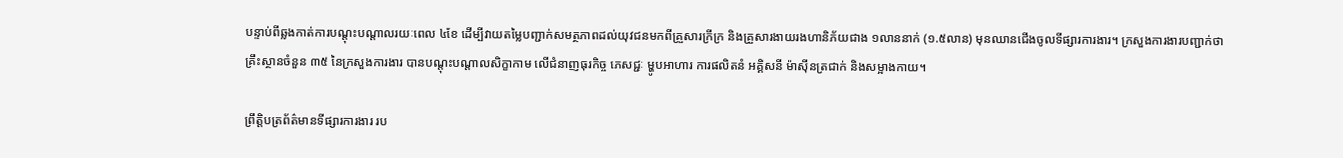បន្ទាប់ពីឆ្លងកាត់ការបណ្ដុះបណ្ដាលរយៈពេល ៤ខែ ដើម្បីវាយតម្លៃបញ្ជាក់សមត្ថភាពដល់យុវជនមកពីគ្រួសារក្រីក្រ និងគ្រួសារងាយរងហានិភ័យជាង ១លាននាក់ (១.៥លាន) មុនឈានជើងចូលទីផ្សារការងារ។ ក្រសួងការងារបញ្ជាក់ថា គ្រឹះស្ថានចំនួន ៣៥ នៃក្រសួងការងារ បានបណ្ដុះបណ្ដាលសិក្ខាកាម លើជំនាញធុរកិច្ច ភេសជ្ជៈ ម្ហូបអាហារ ការផលិតនំ អគ្គិសនី ម៉ាស៊ីនត្រជាក់ និងសម្អាងកាយ។

ព្រឹត្តិបត្រព័ត៌មានទីផ្សារការងារ រប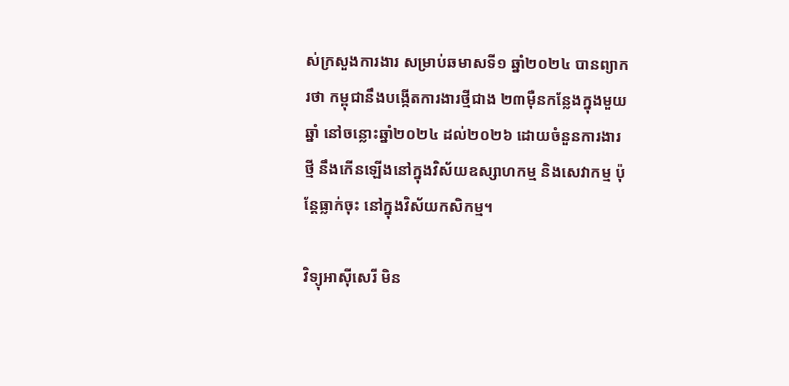ស់ក្រសួងការងារ សម្រាប់ឆមាសទី១ ឆ្នាំ២០២៤ បានព្យាករថា កម្ពុជានឹងបង្កើតការងារថ្មីជាង ២៣ម៉ឺនកន្លែងក្នុងមួយឆ្នាំ នៅចន្លោះឆ្នាំ២០២៤ ដល់២០២៦ ដោយចំនួនការងារថ្មី នឹងកើនឡើងនៅក្នុងវិស័យឧស្សាហកម្ម និងសេវាកម្ម ប៉ុន្តែធ្លាក់ចុះ នៅក្នុងវិស័យកសិកម្ម។

វិទ្យុអាស៊ីសេរី មិន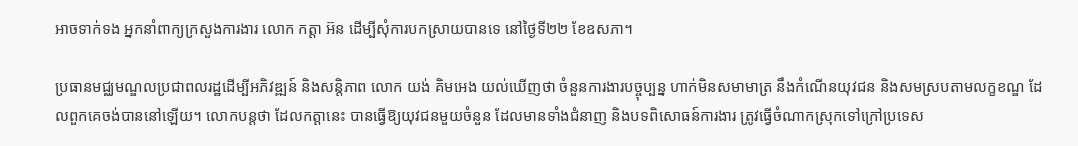អាចទាក់ទង អ្នកនាំពាក្យក្រសួងការងារ លោក កត្តា អ៊ន ដើម្បីសុំការបកស្រាយបានទេ នៅថ្ងៃទី២២ ខែឧសភា។

ប្រធានមជ្ឈមណ្ឌលប្រជាពលរដ្ឋដើម្បីអភិវឌ្ឍន៍ និងសន្តិភាព លោក យង់ គិមអេង យល់ឃើញថា ចំនួនការងារបច្ចុប្បន្ន ហាក់មិនសមាមាត្រ នឹងកំណើនយុវជន និងសមស្របតាមលក្ខខណ្ឌ ដែលពួកគេចង់បាននៅឡើយ។ លោកបន្តថា ដែលកត្តានេះ បានធ្វើឱ្យយុវជនមួយចំនួន ដែលមានទាំងជំនាញ និងបទពិសោធន៍ការងារ ត្រូវធ្វើចំណាកស្រុកទៅក្រៅប្រទេស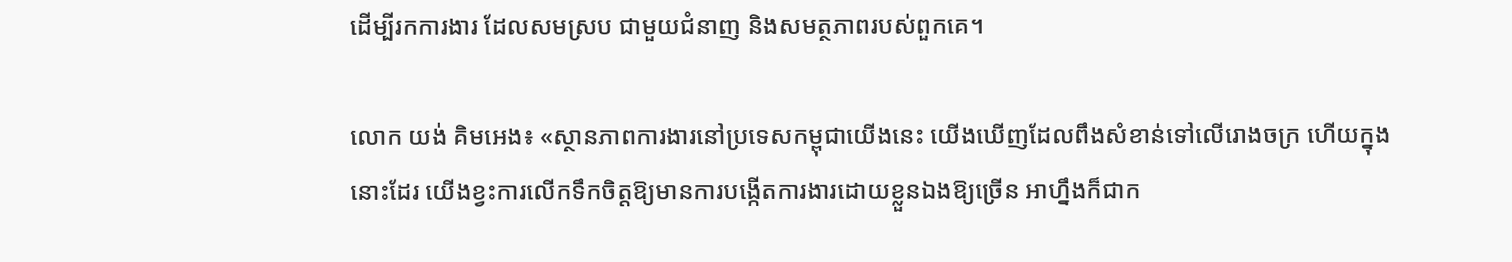ដើម្បីរកការងារ ដែលសមស្រប ជាមួយជំនាញ និងសមត្ថភាពរបស់ពួកគេ។

លោក យង់ គិមអេង៖ «ស្ថានភាពការងារនៅប្រទេសកម្ពុជាយើងនេះ យើងឃើញដែលពឹងសំខាន់ទៅលើរោងចក្រ ហើយក្នុងនោះដែរ យើងខ្វះការលើកទឹកចិត្តឱ្យមានការបង្កើតការងារដោយខ្លួនឯងឱ្យច្រើន អាហ្នឹងក៏ជាក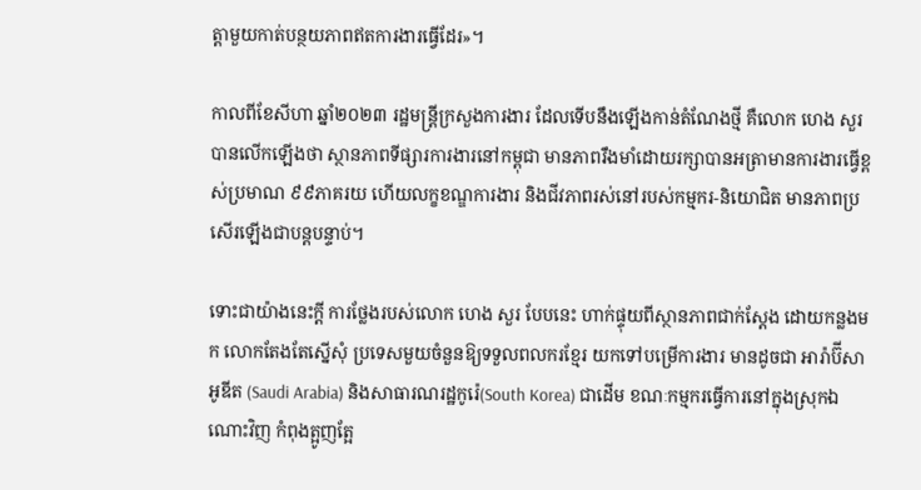ត្តាមួយកាត់បន្ថយភាពឥតការងារធ្វើដែរ»។

កាលពីខែសីហា ឆ្នាំ២០២៣ រដ្ឋមន្ត្រីក្រសួងការងារ ដែលទើបនឹងឡើងកាន់តំណែងថ្មី គឺលោក ហេង សួរ បានលើកឡើងថា ស្ថានភាពទីផ្សារការងារនៅកម្ពុជា មានភាពរឹងមាំដោយរក្សាបានអត្រាមានការងារធ្វើខ្ពស់ប្រមាណ ៩៩ភាគរយ ហើយលក្ខខណ្ឌការងារ និងជីវភាពរស់នៅរបស់កម្មករ-និយោជិត មានភាពប្រសើរឡើងជាបន្តបន្ទាប់។

ទោះជាយ៉ាងនេះក្ដី ការថ្លែងរបស់លោក ហេង សួរ បែបនេះ ហាក់ផ្ទុយពីស្ថានភាពជាក់ស្ដែង ដោយកន្លងមក លោកតែងតែស្នើសុំ ប្រទេសមួយចំនួនឱ្យទទួលពលករខ្មែរ យកទៅបម្រើការងារ មានដូចជា អារ៉ាប៊ីសាអូឌីត (Saudi Arabia) និងសាធារណរដ្ឋកូរ៉េ(South Korea) ជាដើម ខណៈកម្មករធ្វើការនៅក្នុងស្រុកឯណោះវិញ កំពុងត្អូញត្អែ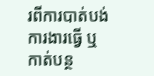រពីការបាត់បង់ការងារធ្វើ ឬកាត់បន្ថ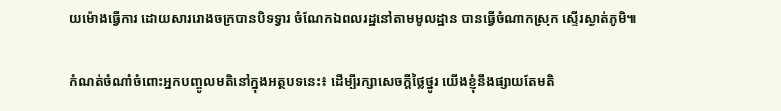យម៉ោងធ្វើការ ដោយសាររោងចក្របានបិទទ្វារ ចំណែកឯពលរដ្ឋនៅតាមមូលដ្ឋាន បានធ្វើចំណាកស្រុក ស្ទើរស្ងាត់ភូមិ៕

កំណត់ចំណាំចំពោះអ្នកបញ្ចូលមតិនៅក្នុងអត្ថបទនេះ៖ ដើម្បីរក្សាសេចក្ដីថ្លៃថ្នូរ យើងខ្ញុំនឹងផ្សាយតែមតិ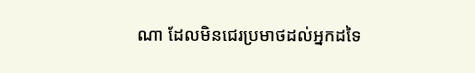ណា ដែលមិនជេរប្រមាថដល់អ្នកដទៃ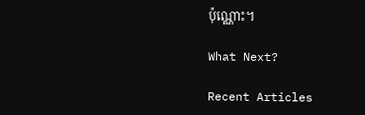ប៉ុណ្ណោះ។

What Next?

Recent Articles